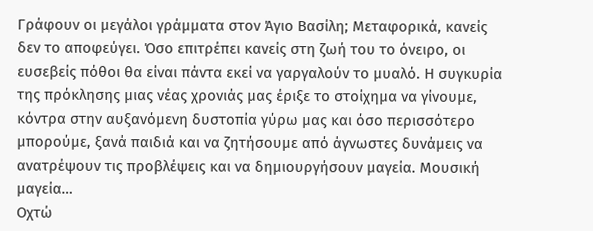Γράφουν οι μεγάλοι γράμματα στον Άγιο Βασίλη; Μεταφορικά, κανείς δεν το αποφεύγει. Όσο επιτρέπει κανείς στη ζωή του το όνειρο, οι ευσεβείς πόθοι θα είναι πάντα εκεί να γαργαλούν το μυαλό. Η συγκυρία της πρόκλησης μιας νέας χρονιάς μας έριξε το στοίχημα να γίνουμε, κόντρα στην αυξανόμενη δυστοπία γύρω μας και όσο περισσότερο μπορούμε, ξανά παιδιά και να ζητήσουμε από άγνωστες δυνάμεις να ανατρέψουν τις προβλέψεις και να δημιουργήσουν μαγεία. Μουσική μαγεία…
Οχτώ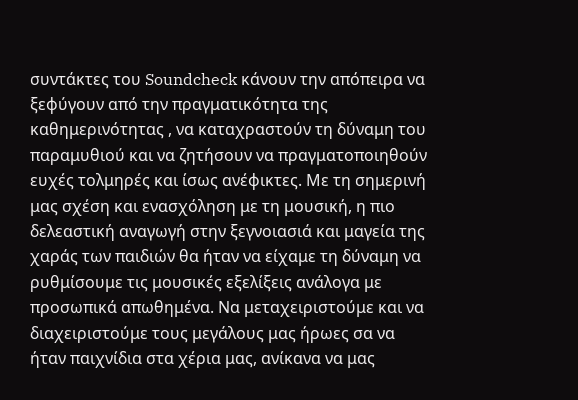συντάκτες του Soundcheck κάνουν την απόπειρα να ξεφύγουν από την πραγματικότητα της καθημερινότητας , να καταχραστούν τη δύναμη του παραμυθιού και να ζητήσουν να πραγματοποιηθούν ευχές τολμηρές και ίσως ανέφικτες. Με τη σημερινή μας σχέση και ενασχόληση με τη μουσική, η πιο δελεαστική αναγωγή στην ξεγνοιασιά και μαγεία της χαράς των παιδιών θα ήταν να είχαμε τη δύναμη να ρυθμίσουμε τις μουσικές εξελίξεις ανάλογα με προσωπικά απωθημένα. Να μεταχειριστούμε και να διαχειριστούμε τους μεγάλους μας ήρωες σα να ήταν παιχνίδια στα χέρια μας, ανίκανα να μας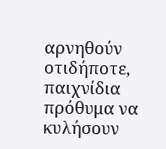αρνηθούν οτιδήποτε, παιχνίδια πρόθυμα να κυλήσουν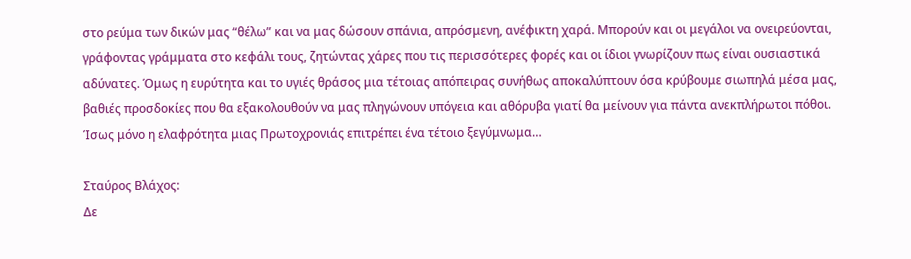στο ρεύμα των δικών μας “θέλω” και να μας δώσουν σπάνια, απρόσμενη, ανέφικτη χαρά. Μπορούν και οι μεγάλοι να ονειρεύονται, γράφοντας γράμματα στο κεφάλι τους, ζητώντας χάρες που τις περισσότερες φορές και οι ίδιοι γνωρίζουν πως είναι ουσιαστικά αδύνατες. Όμως η ευρύτητα και το υγιές θράσος μια τέτοιας απόπειρας συνήθως αποκαλύπτουν όσα κρύβουμε σιωπηλά μέσα μας, βαθιές προσδοκίες που θα εξακολουθούν να μας πληγώνουν υπόγεια και αθόρυβα γιατί θα μείνουν για πάντα ανεκπλήρωτοι πόθοι. Ίσως μόνο η ελαφρότητα μιας Πρωτοχρονιάς επιτρέπει ένα τέτοιο ξεγύμνωμα…

Σταύρος Βλάχος:
Δε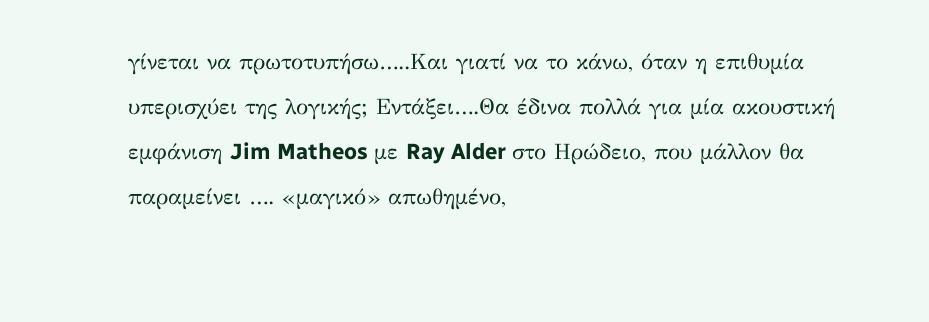γίνεται να πρωτοτυπήσω…..Και γιατί να το κάνω, όταν η επιθυμία υπερισχύει της λογικής; Εντάξει….Θα έδινα πολλά για μία ακουστική εμφάνιση Jim Matheos με Ray Alder στο Ηρώδειο, που μάλλον θα παραμείνει …. «μαγικό» απωθημένο,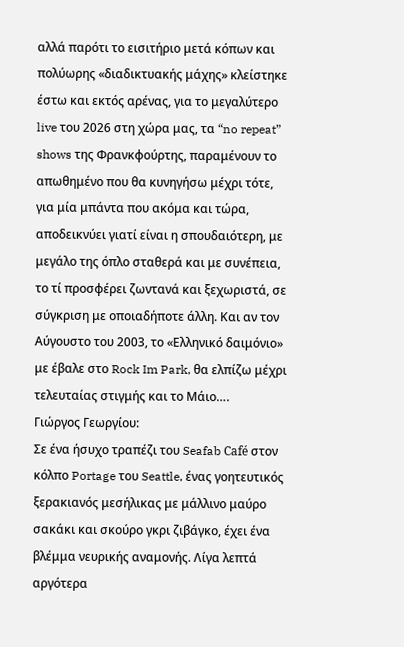αλλά παρότι το εισιτήριο μετά κόπων και πολύωρης «διαδικτυακής μάχης» κλείστηκε έστω και εκτός αρένας, για το μεγαλύτερο live του 2026 στη χώρα μας, τα “no repeat” shows της Φρανκφούρτης, παραμένoυν το απωθημένο που θα κυνηγήσω μέχρι τότε, για μία μπάντα που ακόμα και τώρα, αποδεικνύει γιατί είναι η σπουδαιότερη, με μεγάλο της όπλο σταθερά και με συνέπεια, το τί προσφέρει ζωντανά και ξεχωριστά, σε σύγκριση με οποιαδήποτε άλλη. Και αν τον Αύγουστο του 2003, το «Ελληνικό δαιμόνιο» με έβαλε στο Rock Im Park, θα ελπίζω μέχρι τελευταίας στιγμής και το Μάιο….
Γιώργος Γεωργίου:
Σε ένα ήσυχο τραπέζι του Seafab Café στον κόλπο Portage του Seattle, ένας γοητευτικός ξερακιανός μεσήλικας με μάλλινο μαύρο σακάκι και σκούρο γκρι ζιβάγκο, έχει ένα βλέμμα νευρικής αναμονής. Λίγα λεπτά αργότερα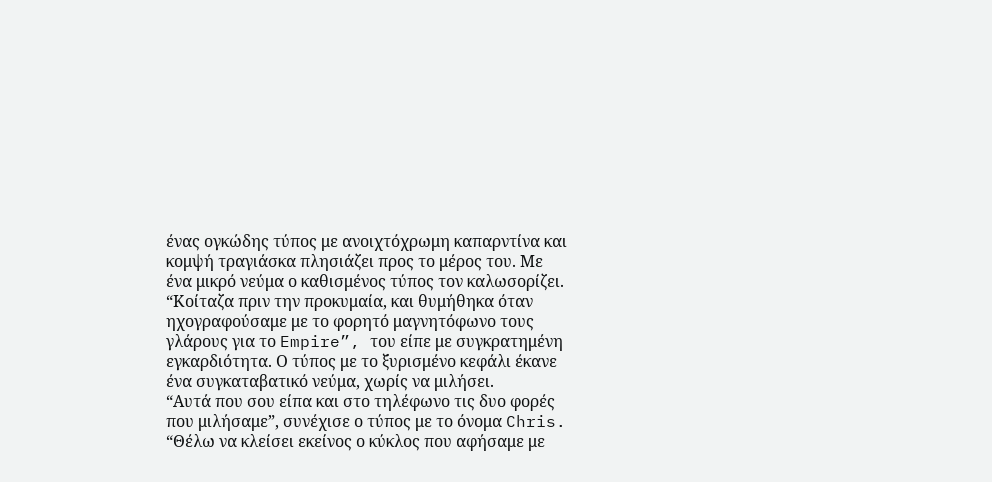ένας ογκώδης τύπος με ανοιχτόχρωμη καπαρντίνα και κομψή τραγιάσκα πλησιάζει προς το μέρος του. Με ένα μικρό νεύμα ο καθισμένος τύπος τον καλωσορίζει.
“Κοίταζα πριν την προκυμαία, και θυμήθηκα όταν ηχογραφούσαμε με το φορητό μαγνητόφωνο τους γλάρους για το Empire”, του είπε με συγκρατημένη εγκαρδιότητα. Ο τύπος με το ξυρισμένο κεφάλι έκανε ένα συγκαταβατικό νεύμα, χωρίς να μιλήσει.
“Αυτά που σου είπα και στο τηλέφωνο τις δυο φορές που μιλήσαμε”, συνέχισε ο τύπος με το όνομα Chris. “Θέλω να κλείσει εκείνος ο κύκλος που αφήσαμε με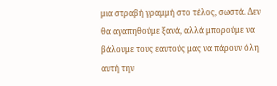μια στραβή γραμμή στο τέλος, σωστά. Δεν θα αγαπηθούμε ξανά, αλλά μπορούμε να βάλουμε τους εαυτούς μας να πάρουν όλη αυτή την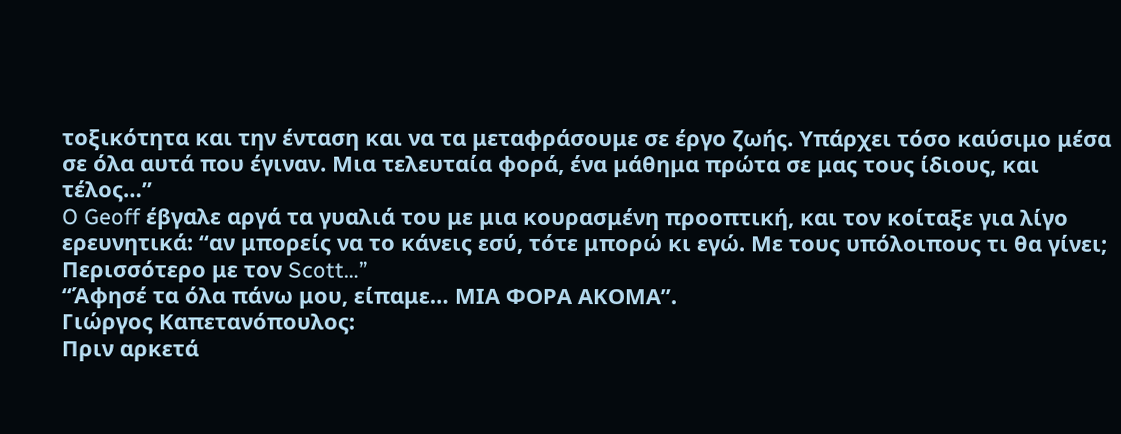τοξικότητα και την ένταση και να τα μεταφράσουμε σε έργο ζωής. Υπάρχει τόσο καύσιμο μέσα σε όλα αυτά που έγιναν. Μια τελευταία φορά, ένα μάθημα πρώτα σε μας τους ίδιους, και τέλος…”
O Geoff έβγαλε αργά τα γυαλιά του με μια κουρασμένη προοπτική, και τον κοίταξε για λίγο ερευνητικά: “αν μπορείς να το κάνεις εσύ, τότε μπορώ κι εγώ. Με τους υπόλοιπους τι θα γίνει; Περισσότερο με τον Scott…”
“Άφησέ τα όλα πάνω μου, είπαμε… ΜΙΑ ΦΟΡΑ ΑΚΟΜΑ”.
Γιώργος Καπετανόπουλος:
Πριν αρκετά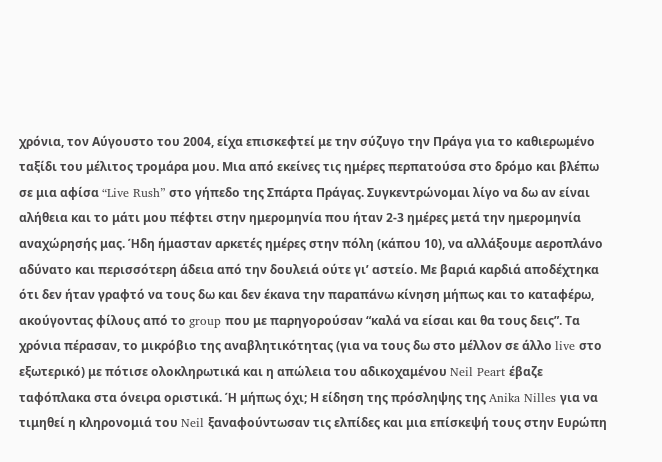χρόνια, τον Αύγουστο του 2004, είχα επισκεφτεί με την σύζυγο την Πράγα για το καθιερωμένο ταξίδι του μέλιτος τρομάρα μου. Μια από εκείνες τις ημέρες περπατούσα στο δρόμο και βλέπω σε μια αφίσα “Live Rush” στο γήπεδο της Σπάρτα Πράγας. Συγκεντρώνομαι λίγο να δω αν είναι αλήθεια και το μάτι μου πέφτει στην ημερομηνία που ήταν 2-3 ημέρες μετά την ημερομηνία αναχώρησής μας. Ήδη ήμασταν αρκετές ημέρες στην πόλη (κάπου 10), να αλλάξουμε αεροπλάνο αδύνατο και περισσότερη άδεια από την δουλειά ούτε γι’ αστείο. Με βαριά καρδιά αποδέχτηκα ότι δεν ήταν γραφτό να τους δω και δεν έκανα την παραπάνω κίνηση μήπως και το καταφέρω, ακούγοντας φίλους από το group που με παρηγορούσαν “καλά να είσαι και θα τους δεις”. Τα χρόνια πέρασαν, το μικρόβιο της αναβλητικότητας (για να τους δω στο μέλλον σε άλλο live στο εξωτερικό) με πότισε ολοκληρωτικά και η απώλεια του αδικοχαμένου Neil Peart έβαζε ταφόπλακα στα όνειρα οριστικά. Ή μήπως όχι; Η είδηση της πρόσληψης της Anika Nilles για να τιμηθεί η κληρονομιά του Neil ξαναφούντωσαν τις ελπίδες και μια επίσκεψή τους στην Ευρώπη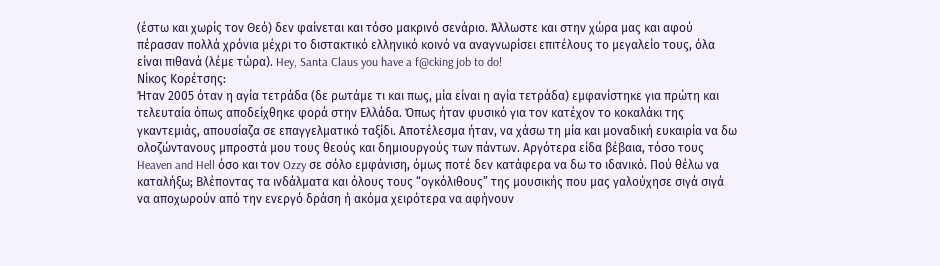(έστω και χωρίς τον Θεό) δεν φαίνεται και τόσο μακρινό σενάριο. Άλλωστε και στην χώρα μας και αφού πέρασαν πολλά χρόνια μέχρι το διστακτικό ελληνικό κοινό να αναγνωρίσει επιτέλους το μεγαλείο τους, όλα είναι πιθανά (λέμε τώρα). Hey, Santa Claus you have a f@cking job to do!
Νίκος Κορέτσης:
Ήταν 2005 όταν η αγία τετράδα (δε ρωτάμε τι και πως, μία είναι η αγία τετράδα) εμφανίστηκε για πρώτη και τελευταία όπως αποδείχθηκε φορά στην Ελλάδα. Όπως ήταν φυσικό για τον κατέχον το κοκαλάκι της γκαντεμιάς, απουσίαζα σε επαγγελματικό ταξίδι. Αποτέλεσμα ήταν, να χάσω τη μία και μοναδική ευκαιρία να δω ολοζώντανους μπροστά μου τους θεούς και δημιουργούς των πάντων. Αργότερα είδα βέβαια, τόσο τους Heaven and Hell όσο και τον Ozzy σε σόλο εμφάνιση, όμως ποτέ δεν κατάφερα να δω το ιδανικό. Πού θέλω να καταλήξω; Βλέποντας τα ινδάλματα και όλους τους “ογκόλιθους” της μουσικής που μας γαλούχησε σιγά σιγά να αποχωρούν από την ενεργό δράση ή ακόμα χειρότερα να αφήνουν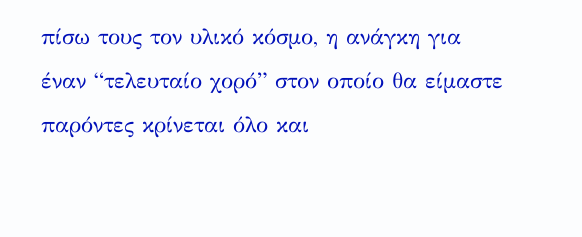πίσω τους τον υλικό κόσμο, η ανάγκη για έναν “τελευταίο χορό” στον οποίο θα είμαστε παρόντες κρίνεται όλο και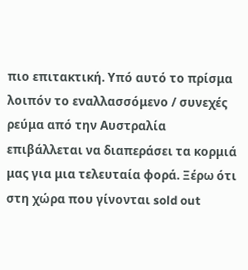πιο επιτακτική. Υπό αυτό το πρίσμα λοιπόν το εναλλασσόμενο / συνεχές ρεύμα από την Αυστραλία επιβάλλεται να διαπεράσει τα κορμιά μας για μια τελευταία φορά. Ξέρω ότι στη χώρα που γίνονται sold out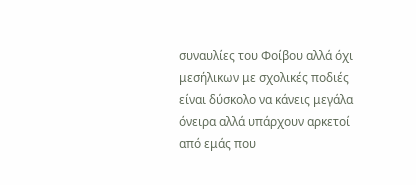συναυλίες του Φοίβου αλλά όχι μεσήλικων με σχολικές ποδιές είναι δύσκολο να κάνεις μεγάλα όνειρα αλλά υπάρχουν αρκετοί από εμάς που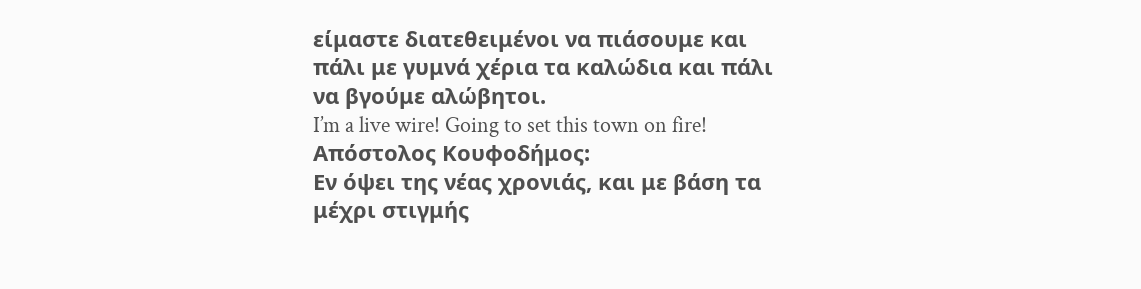είμαστε διατεθειμένοι να πιάσουμε και πάλι με γυμνά χέρια τα καλώδια και πάλι να βγούμε αλώβητοι.
I’m a live wire! Going to set this town on fire!
Απόστολος Κουφοδήμος:
Εν όψει της νέας χρονιάς, και με βάση τα μέχρι στιγμής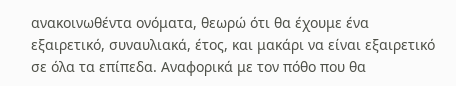ανακοινωθέντα ονόματα, θεωρώ ότι θα έχουμε ένα εξαιρετικό, συναυλιακά, έτος, και μακάρι να είναι εξαιρετικό σε όλα τα επίπεδα. Αναφορικά με τον πόθο που θα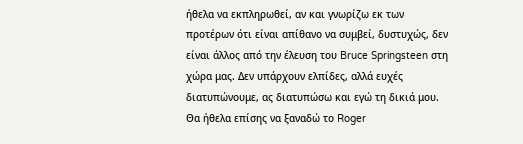ήθελα να εκπληρωθεί, αν και γνωρίζω εκ των προτέρων ότι είναι απίθανο να συμβεί, δυστυχώς, δεν είναι άλλος από την έλευση του Bruce Springsteen στη χώρα μας. Δεν υπάρχουν ελπίδες, αλλά ευχές διατυπώνουμε, ας διατυπώσω και εγώ τη δικιά μου. Θα ήθελα επίσης να ξαναδώ το Roger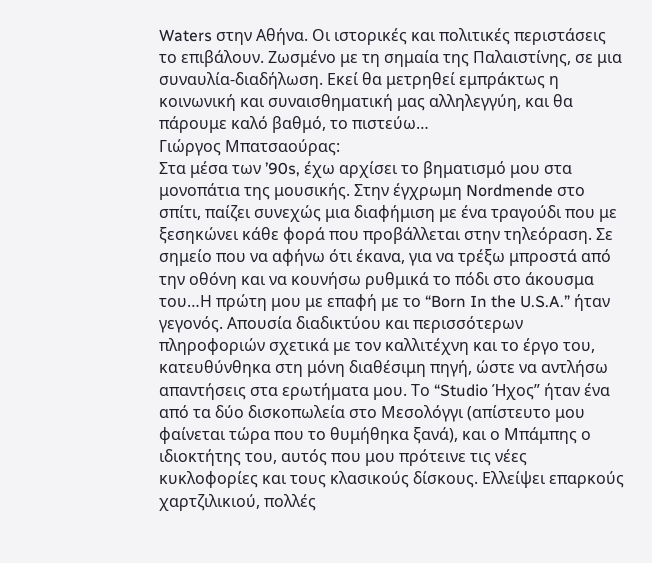Waters στην Αθήνα. Οι ιστορικές και πολιτικές περιστάσεις το επιβάλουν. Ζωσμένο με τη σημαία της Παλαιστίνης, σε μια συναυλία-διαδήλωση. Εκεί θα μετρηθεί εμπράκτως η κοινωνική και συναισθηματική μας αλληλεγγύη, και θα πάρουμε καλό βαθμό, το πιστεύω…
Γιώργος Μπατσαούρας:
Στα μέσα των ’90s, έχω αρχίσει το βηματισμό μου στα μονοπάτια της μουσικής. Στην έγχρωμη Nordmende στο σπίτι, παίζει συνεχώς μια διαφήμιση με ένα τραγούδι που με ξεσηκώνει κάθε φορά που προβάλλεται στην τηλεόραση. Σε σημείο που να αφήνω ότι έκανα, για να τρέξω μπροστά από την οθόνη και να κουνήσω ρυθμικά το πόδι στο άκουσμα του…Η πρώτη μου με επαφή με το “Born In the U.S.A.” ήταν γεγονός. Απουσία διαδικτύου και περισσότερων πληροφοριών σχετικά με τον καλλιτέχνη και το έργο του, κατευθύνθηκα στη μόνη διαθέσιμη πηγή, ώστε να αντλήσω απαντήσεις στα ερωτήματα μου. Το “Studio Ήχος” ήταν ένα από τα δύο δισκοπωλεία στο Μεσολόγγι (απίστευτο μου φαίνεται τώρα που το θυμήθηκα ξανά), και ο Μπάμπης ο ιδιοκτήτης του, αυτός που μου πρότεινε τις νέες κυκλοφορίες και τους κλασικούς δίσκους. Ελλείψει επαρκούς χαρτζιλικιού, πολλές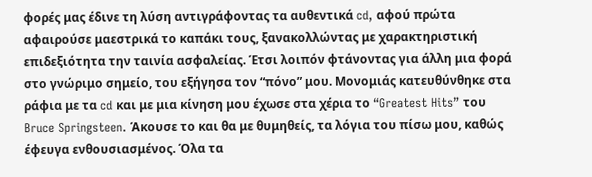φορές μας έδινε τη λύση αντιγράφοντας τα αυθεντικά cd, αφού πρώτα αφαιρούσε μαεστρικά το καπάκι τους, ξανακολλώντας με χαρακτηριστική επιδεξιότητα την ταινία ασφαλείας. Έτσι λοιπόν φτάνοντας για άλλη μια φορά στο γνώριμο σημείο, του εξήγησα τον “πόνο” μου. Μονομιάς κατευθύνθηκε στα ράφια με τα cd και με μια κίνηση μου έχωσε στα χέρια το “Greatest Hits” του Bruce Springsteen. Άκουσε το και θα με θυμηθείς, τα λόγια του πίσω μου, καθώς έφευγα ενθουσιασμένος. Όλα τα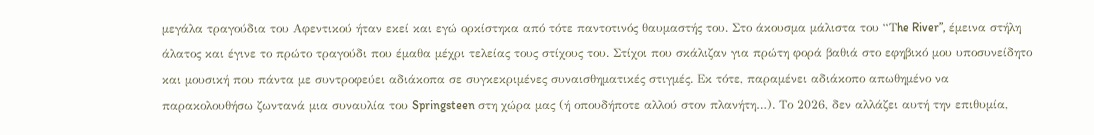μεγάλα τραγούδια του Αφεντικού ήταν εκεί και εγώ ορκίστηκα από τότε παντοτινός θαυμαστής του. Στο άκουσμα μάλιστα του “Τhe River”, έμεινα στήλη άλατος και έγινε το πρώτο τραγούδι που έμαθα μέχρι τελείας τους στίχους του. Στίχοι που σκάλιζαν για πρώτη φορά βαθιά στο εφηβικό μου υποσυνείδητο και μουσική που πάντα με συντροφεύει αδιάκοπα σε συγκεκριμένες συναισθηματικές στιγμές. Εκ τότε, παραμένει αδιάκοπο απωθημένο να παρακολουθήσω ζωντανά μια συναυλία του Springsteen στη χώρα μας (ή οπουδήποτε αλλού στον πλανήτη…). Το 2026, δεν αλλάζει αυτή την επιθυμία,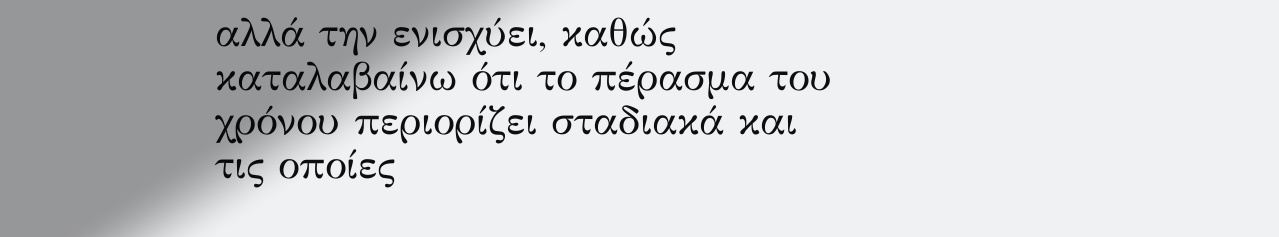αλλά την ενισχύει, καθώς καταλαβαίνω ότι το πέρασμα του χρόνου περιορίζει σταδιακά και τις οποίες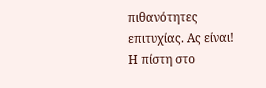πιθανότητες επιτυχίας. Ας είναι! Η πίστη στο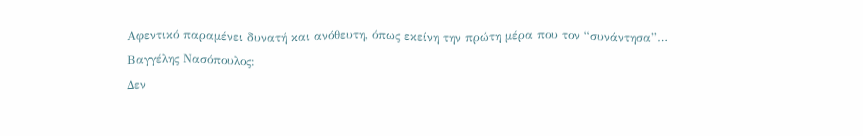Αφεντικό παραμένει δυνατή και ανόθευτη, όπως εκείνη την πρώτη μέρα που τον “συνάντησα”…
Βαγγέλης Νασόπουλος:
Δεν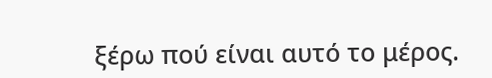ξέρω πού είναι αυτό το μέρος.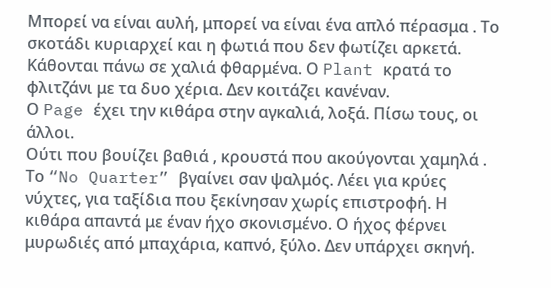Μπορεί να είναι αυλή, μπορεί να είναι ένα απλό πέρασμα . Το σκοτάδι κυριαρχεί και η φωτιά που δεν φωτίζει αρκετά. Κάθονται πάνω σε χαλιά φθαρμένα. Ο Plant κρατά το φλιτζάνι με τα δυο χέρια. Δεν κοιτάζει κανέναν.
Ο Page έχει την κιθάρα στην αγκαλιά, λοξά. Πίσω τους, οι άλλοι.
Ούτι που βουίζει βαθιά , κρουστά που ακούγονται χαμηλά . Το “No Quarter” βγαίνει σαν ψαλμός. Λέει για κρύες νύχτες, για ταξίδια που ξεκίνησαν χωρίς επιστροφή. Η κιθάρα απαντά με έναν ήχο σκονισμένο. Ο ήχος φέρνει μυρωδιές από μπαχάρια, καπνό, ξύλο. Δεν υπάρχει σκηνή.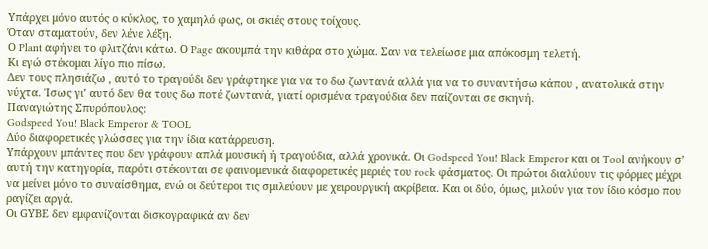Υπάρχει μόνο αυτός ο κύκλος, το χαμηλό φως, οι σκιές στους τοίχους.
Όταν σταματούν, δεν λένε λέξη.
Ο Plant αφήνει το φλιτζάνι κάτω. Ο Page ακουμπά την κιθάρα στο χώμα. Σαν να τελείωσε μια απόκοσμη τελετή.
Κι εγώ στέκομαι λίγο πιο πίσω.
Δεν τους πλησιάζω , αυτό το τραγούδι δεν γράφτηκε για να το δω ζωντανά αλλά για να το συναντήσω κάπου , ανατολικά στην νύχτα. Ίσως γι’ αυτό δεν θα τους δω ποτέ ζωντανά, γιατί ορισμένα τραγούδια δεν παίζονται σε σκηνή.
Παναγιώτης Σπυρόπουλος:
Godspeed You! Black Emperor & TOOL
Δύο διαφορετικές γλώσσες για την ίδια κατάρρευση.
Υπάρχουν μπάντες που δεν γράφουν απλά μουσική ή τραγούδια, αλλά χρονικά. Οι Godspeed You! Black Emperor και οι Tool ανήκουν σ’ αυτή την κατηγορία, παρότι στέκονται σε φαινομενικά διαφορετικές μεριές του rock φάσματος. Οι πρώτοι διαλύουν τις φόρμες μέχρι να μείνει μόνο το συναίσθημα, ενώ οι δεύτεροι τις σμιλεύουν με χειρουργική ακρίβεια. Και οι δύο, όμως, μιλούν για τον ίδιο κόσμο που ραγίζει αργά.
Οι GΥΒΕ δεν εμφανίζονται δισκογραφικά αν δεν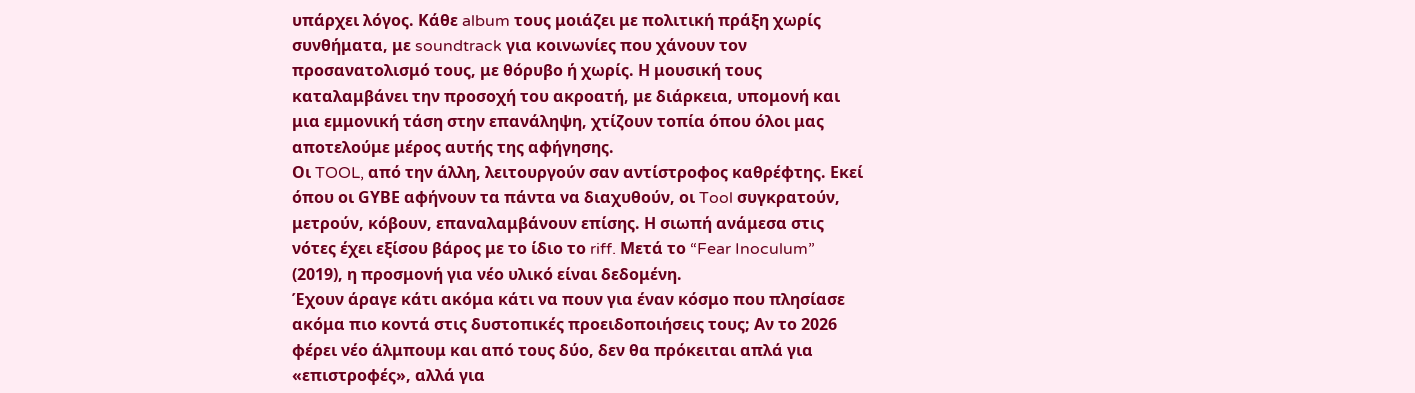υπάρχει λόγος. Κάθε album τους μοιάζει με πολιτική πράξη χωρίς συνθήματα, με soundtrack για κοινωνίες που χάνουν τον προσανατολισμό τους, με θόρυβο ή χωρίς. Η μουσική τους καταλαμβάνει την προσοχή του ακροατή, με διάρκεια, υπομονή και μια εμμονική τάση στην επανάληψη, χτίζουν τοπία όπου όλοι μας αποτελούμε μέρος αυτής της αφήγησης.
Οι TOOL, από την άλλη, λειτουργούν σαν αντίστροφος καθρέφτης. Εκεί όπου οι GΥΒΕ αφήνουν τα πάντα να διαχυθούν, οι Tool συγκρατούν, μετρούν, κόβουν, επαναλαμβάνουν επίσης. Η σιωπή ανάμεσα στις νότες έχει εξίσου βάρος με το ίδιο το riff. Μετά το “Fear Inoculum” (2019), η προσμονή για νέο υλικό είναι δεδομένη.
Έχουν άραγε κάτι ακόμα κάτι να πουν για έναν κόσμο που πλησίασε ακόμα πιο κοντά στις δυστοπικές προειδοποιήσεις τους; Αν το 2026 φέρει νέο άλμπουμ και από τους δύο, δεν θα πρόκειται απλά για «επιστροφές», αλλά για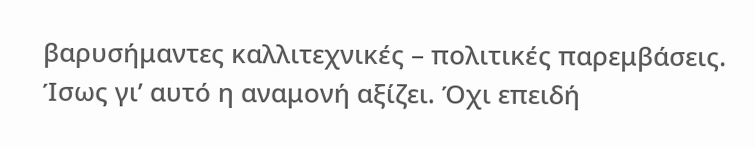βαρυσήμαντες καλλιτεχνικές – πολιτικές παρεμβάσεις.
Ίσως γι’ αυτό η αναμονή αξίζει. Όχι επειδή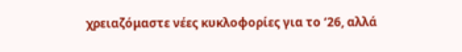χρειαζόμαστε νέες κυκλοφορίες για το ‘26, αλλά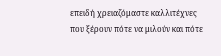επειδή χρειαζόμαστε καλλιτέχνες που ξέρουν πότε να μιλούν και πότε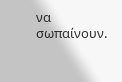να σωπαίνουν.